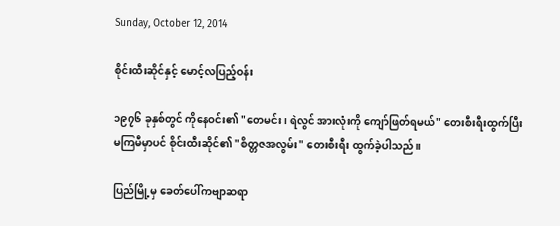Sunday, October 12, 2014

စိုင်းထီးဆိုင်နှင့် မောင့်လပြည့်ဝန်း

၁၉၇၆ ခုနှစ်တွင် ကိုနေဝင်း၏ "တေမင်း၊ ရဲလွင် အားလုံးကို ကျော်ဖြတ်ရမယ်" တေးစီးရီးထွက်ပြီး မကြမီမှာပင် စိုင်းထီးဆိုင်၏ "စိတ္တဇအလွမ်း" တေးစီးရီး ထွက်ခဲ့ပါသည်။

ပြည်မြို့မှ ခေတ်ပေါ်ကဗျာဆရာ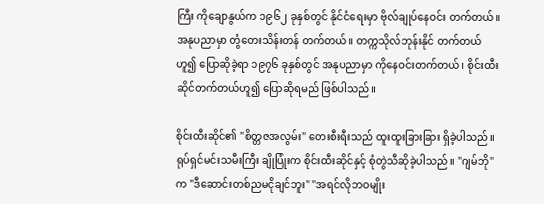ကြီး ကိုချောနွယ်က ၁၉၆၂ ခုနှစ်တွင် နိုင်ငံရေးမှာ ဗိုလ်ချုပ်နေဝင်း တက်တယ်။ အနုပညာမှာ တွံတေးသိန်းတန် တက်တယ်။ တက္ကသိုလ်ဘုန်းနိုင် တက်တယ်ဟူ၍ ပြောဆိုခဲ့ရာ ၁၉၇၆ ခုနှစ်တွင် အနုပညာမှာ ကိုနေဝင်းတက်တယ်၊ စိုင်းထီးဆိုင်တက်တယ်ဟူ၍ ပြောဆိုရမည် ဖြစ်ပါသည်။

စိုင်းထီးဆိုင်၏ "စိတ္တဇအလွမ်း" တေးစီးရီးသည် ထူးထူးခြားခြား ရှိခဲ့ပါသည်။ ရုပ်ရှင်မင်းသမီးကြီး ချိုပြုံးက စိုင်းထီးဆိုင်နှင့် စုံတွဲသီဆိုခဲ့ပါသည်။ "ဂျမ်ဘို" က "ဒီဆောင်းတစ်ညမငိုချင်ဘူး" "အရင်လိုဘဝမျိုး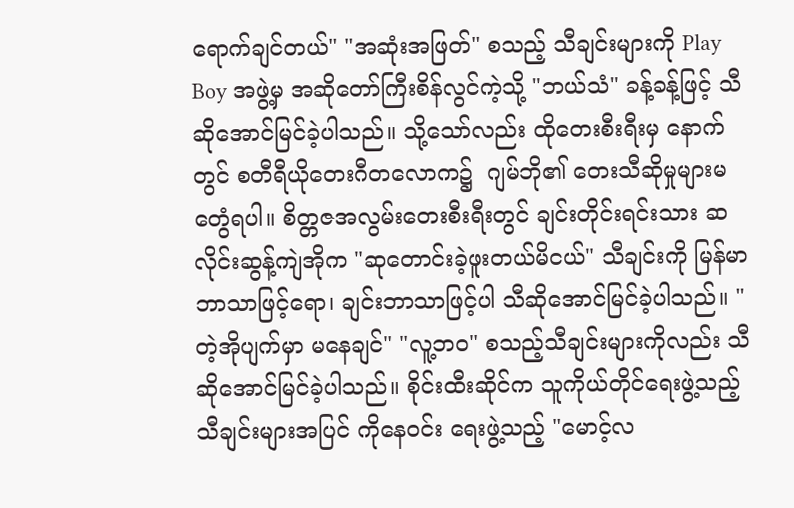ရောက်ချင်တယ်" "အဆုံးအဖြတ်" စသည့် သီချင်းများကို Play Boy အဖွဲ့မှ အဆိုတော်ကြီးစိန်လွင်ကဲ့သို့ "ဘယ်သံ" ခန့်ခန့်ဖြင့် သီဆိုအောင်မြင်ခဲ့ပါသည်။ သို့သော်လည်း ထိုတေးစီးရီးမှ နောက်တွင် စတီရီယိုတေးဂီတလောက၌  ဂျမ်ဘို၏ တေးသီဆိုမှုများမတွေံရပါ။ စိတ္တဇအလွမ်းတေးစီးရီးတွင် ချင်းတိုင်းရင်းသား ဆလိုင်းဆွန့်ကျဲအိုက "ဆုတောင်းခဲ့ဖူးတယ်မိငယ်" သီချင်းကို မြန်မာဘာသာဖြင့်ရော၊ ချင်းဘာသာဖြင့်ပါ သီဆိုအောင်မြင်ခဲ့ပါသည်။ "တဲ့အိုပျက်မှာ မနေချင်" "လူ့ဘဝ" စသည့်သီချင်းများကိုလည်း သီဆိုအောင်မြင်ခဲ့ပါသည်။ စိုင်းထီးဆိုင်က သူကိုယ်တိုင်ရေးဖွဲ့သည့် သီချင်းများအပြင် ကိုနေဝင်း ရေးဖွဲ့သည့် "မောင့်လ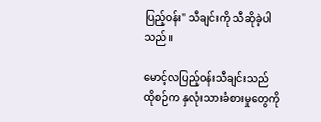ပြည့်ဝန်း" သီချင်းကို သီဆိုခဲ့ပါသည်။

မောင့်လပြည့်ဝန်းသီချင်းသည် ထိုစဉ်က နှလုံးသားခံစားမှုတွေကို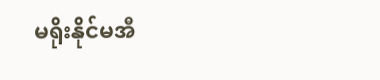မရိုးနိုင်မအီ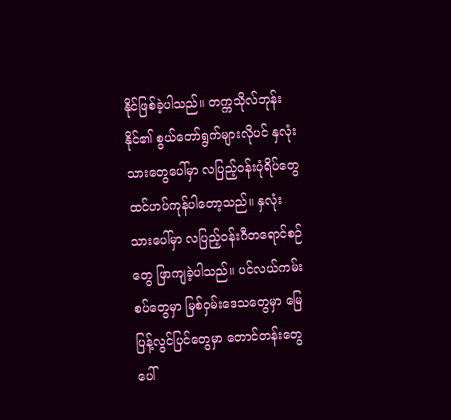နိုင်ဖြစ်ခဲ့ပါသည်။ တက္ကသိုလ်ဘုန်းနိုင်၏ စွယ်တော်ရွက်များလိုပင် နှလုံးသားတွေပေါ်မှာ လပြည့်ဝန်းပုံရိပ်တွေ ထင်ဟပ်ကုန်ပါတော့သည်။ နှလုံးသားပေါ်မှာ လပြည့်ဝန်းဂီတရောင်စဉ်တွေ ဖြာကျခဲ့ပါသည်။ ပင်လယ်ကမ်းစပ်တွေမှာ မြစ်ဝှမ်းဒေသတွေမှာ မြေပြန့်လွင်ပြင်တွေမှာ တောင်တန်းတွေပေါ်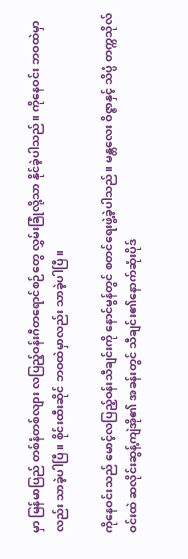မှာ မြန်မာပြည် တစ်နံတစ်လျား လပြည့်ဝန်းဂီတရောင်စဉ်တွေ လွှမ်းခြုံလို့သာ နိုင်ခဲ့ပါသည်။ ကိုနေဝင်း ဘဝထဲမှာလည်း သာခဲ့ပါပြီ။ စိုင်းထီးဆိုင် ဘဝထဲမှာလည်း သာခဲ့ပါပြီ။

ကိုနေဝင်းသည် မောင့်လပြည့်ဝန်းသီချင်းကို နောင်မွန်တွင် စတင်ရေးဖွဲ့ခဲ့ပါသည်။ မန္တလေး ဝိဇ္ဇာနှင့် သိပ္ပံ တက္ကသိုလ်ဝင်းထဲ ဆလိုင်းဆွန့်ကျဲအို၏ အခန်းတွင် သီချင်း၏နောက်ဆုံးပိုဒ်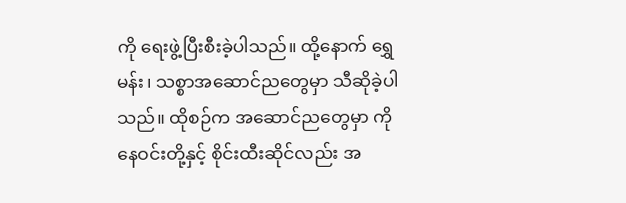ကို ရေးဖွဲ့ပြီးစီးခဲ့ပါသည်။ ထို့နောက် ရွှေမန်း၊ သစ္စာအဆောင်ညတွေမှာ သီဆိုခဲ့ပါသည်။ ထိုစဉ်က အဆောင်ညတွေမှာ ကိုနေဝင်းတို့နှင့် စိုင်းထီးဆိုင်လည်း အ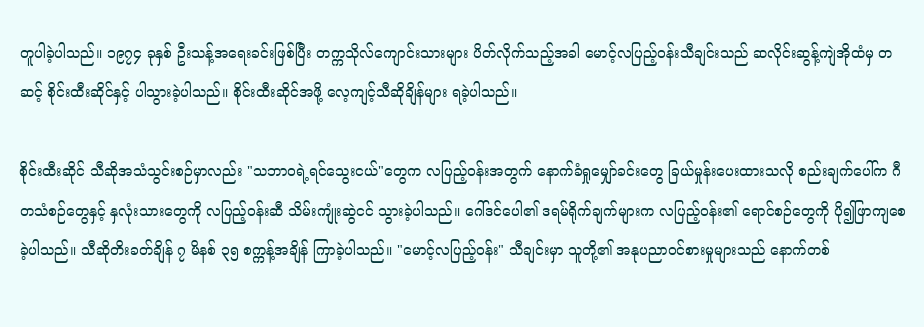တူပါခဲ့ပါသည်။ ၁၉၇၄ ခုနှစ် ဦးသန့်အရေးခင်းဖြစ်ပြီး တက္ကသိုလ်ကျောင်းသားများ ပိတ်လိုက်သည့်အခါ မောင့်လပြည့်ဝန်းသီချင်းသည် ဆလိုင်းဆွန့်ကျဲအိုထံမှ တဆင့် စိုင်းထီးဆိုင်နှင့် ပါသွားခဲ့ပါသည်။ စိုင်းထီးဆိုင်အဖို့ လေ့ကျင့်သီဆိုချိန်များ ရခဲ့ပါသည်။

စိုင်းထီးဆိုင် သီဆိုအသံသွင်းစဉ်မှာလည်း "သဘာဝရဲ့ရင်သွေးငယ်"တွေက လပြည့်ဝန်းအတွက် နောက်ခံရှုမျှော်ခင်းတွေ ခြယ်မှုန်းပေးထားသလို စည်းချက်ပေါ်က ဂီတသံစဉ်တွေနှင့် နှလုံးသားတွေကို လပြည့်ဝန်းဆီ သိမ်းကျုံးဆွဲငင် သွားခဲ့ပါသည်။ ဂေါ်ဒင်ပေါ၏ ဒရမ်ရိုက်ချက်များက လပြည့်ဝန်း၏ ရောင်စဉ်တွေကို ပို၍ဖြာကျစေခဲ့ပါသည်။ သီဆိုတိးခတ်ချိန် ၇ မိနစ် ၃၅ စက္ကန့်အချိန် ကြာခဲ့ပါသည်။ "မောင့်လပြည့်ဝန်း" သီချင်းမှာ သူတို့၏ အနုပညာဝင်စားမှုများသည် နောက်တစ်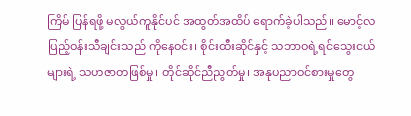ကြိမ် ပြန်ရဖို့ မလွယ်ကူနိုင်ပင် အထွတ်အထိပ် ရောက်ခဲ့ပါသည်။ မောင့်လပြည့်ဝန်းသီချင်းသည် ကိုနေဝင်း၊ စိုင်းထီးဆိုင်နှင့် သဘာဝရဲ့ရင်သွေးငယ်များရဲ့ သဟဇာတဖြစ်မှု၊ တိုင်ဆိုင်ညီညွတ်မှု၊ အနုပညာဝင်စားမှုတွေ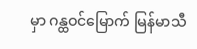မှာ ဂန္ထဝင်မြောက် မြန်မာသီ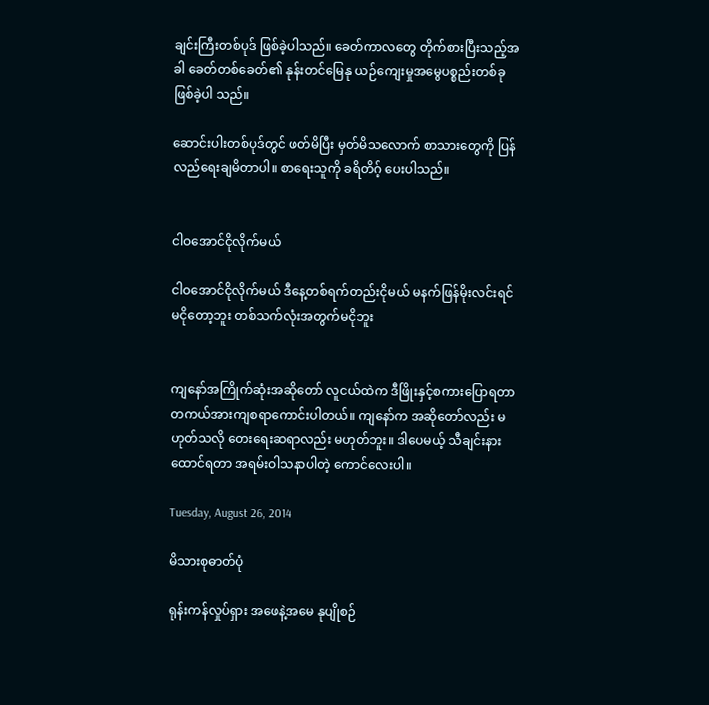ချင်းကြီးတစ်ပုဒ် ဖြစ်ခဲ့ပါသည်။ ခေတ်ကာလတွေ တိုက်စားပြီးသည့်အခါ ခေတ်တစ်ခေတ်၏ နုန်းတင်မြေနု ယဉ်ကျေးမှုအမွေပစ္စည်းတစ်ခုဖြစ်ခဲ့ပါ သည်။

ဆောင်းပါးတစ်ပုဒ်တွင် ဖတ်မိပြီး မှတ်မိသလောက် စာသားတွေကို ပြန်လည်ရေးချမိတာပါ။ စာရေးသူကို ခရိတိဂ့် ပေးပါသည်။


ငါဝအောင်ငိုလိုက်မယ်

ငါဝအောင်ငိုလိုက်မယ် ဒီနေ့တစ်ရက်တည်းငိုမယ် မနက်ဖြန်မိုးလင်းရင်မငိုတော့ဘူး တစ်သက်လုံးအတွက်မငိုဘူး


ကျနော်အကြိုက်ဆုံးအဆိုတော် လူငယ်ထဲက ဒီဖြိုးနှင့်စကားပြောရတာ တကယ်အားကျစရာကောင်းပါတယ်။ ကျနော်က အဆိုတော်လည်း မဟုတ်သလို တေးရေးဆရာလည်း မဟုတ်ဘူး။ ဒါပေမယ့် သီချင်းနားထောင်ရတာ အရမ်းဝါသနာပါတဲ့ ကောင်လေးပါ။

Tuesday, August 26, 2014

မိသားစုဓာတ်ပုံ

ရုန်းကန်လှုပ်ရှား အဖေနဲ့အမေ နုပျိုစဉ်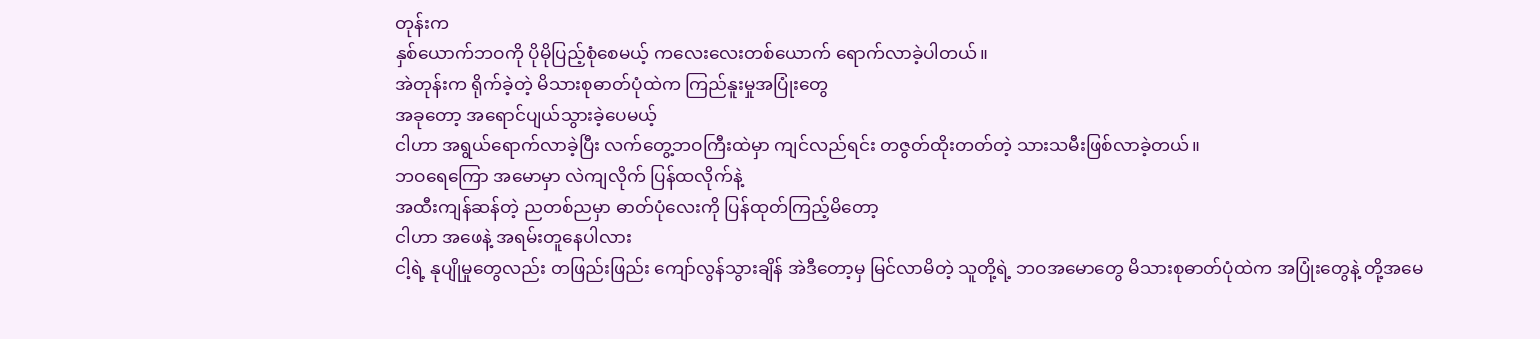တုန်းက
နှစ်ယောက်ဘဝကို ပိုမိုပြည့်စုံစေမယ့် ကလေးလေးတစ်ယောက် ရောက်လာခဲ့ပါတယ်။
အဲတုန်းက ရိုက်ခဲ့တဲ့ မိသားစုဓာတ်ပုံထဲက ကြည်နူးမှုအပြုံးတွေ
အခုတော့ အရောင်ပျယ်သွားခဲ့ပေမယ့်
ငါဟာ အရွယ်ရောက်လာခဲ့ပြီး လက်တွေ့ဘဝကြီးထဲမှာ ကျင်လည်ရင်း တဇွတ်ထိုးတတ်တဲ့ သားသမီးဖြစ်လာခဲ့တယ်။
ဘဝရေကြော အမောမှာ လဲကျလိုက် ပြန်ထလိုက်နဲ့
အထီးကျန်ဆန်တဲ့ ညတစ်ညမှာ ဓာတ်ပုံလေးကို ပြန်ထုတ်ကြည့်မိတော့
ငါဟာ အဖေနဲ့ အရမ်းတူနေပါလား
ငါ့ရဲ့ နုပျိုမှုတွေလည်း တဖြည်းဖြည်း ကျော်လွန်သွားချိန် အဲဒီတော့မှ မြင်လာမိတဲ့ သူတို့ရဲ့ ဘဝအမောတွေ မိသားစုဓာတ်ပုံထဲက အပြုံးတွေနဲ့ တို့အမေ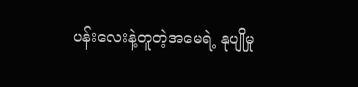ပန်းလေးနဲ့တူတဲ့အမေရဲ့ နုပျိုမှု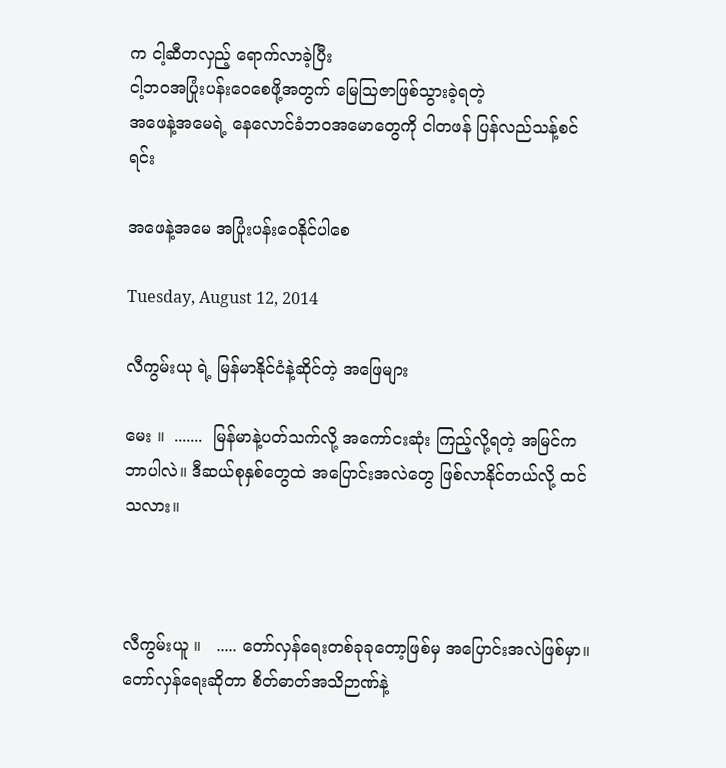က ငါ့ဆီတလှည့် ရောက်လာခဲ့ပြီး
ငါ့ဘဝအပြုံးပန်းဝေစေဖို့အတွက် မြေဩဇာဖြစ်သွားခဲ့ရတဲ့
အဖေနဲ့အမေရဲ့ နေလောင်ခံဘဝအမောတွေကို ငါတဖန် ပြန်လည်သန့်စင်ရင်း

အဖေနဲ့အမေ အပြုံးပန်းဝေနိုင်ပါစေ

Tuesday, August 12, 2014

လီကွမ်းယု ရဲ့ မြန်မာနိုင်ငံနဲ့ဆိုင်တဲ့ အဖြေများ

မေး ။  .......  မြန်မာနဲ့ပတ်သက်လို့ အကော်ငးဆုံး ကြည့်လို့ရတဲ့ အမြင်က ဘာပါလဲ။ ဒီဆယ်စုနှစ်တွေထဲ အပြောင်းအလဲတွေ ဖြစ်လာနိုင်တယ်လို့ ထင်သလား။



လီကွမ်းယူ ။   ..... တော်လှန်ရေးတစ်ခုခုတော့ဖြစ်မှ အပြောင်းအလဲဖြစ်မှာ။ တော်လှန်ရေးဆိုတာ စိတ်ဓာတ်အသိဉာဏ်နဲ့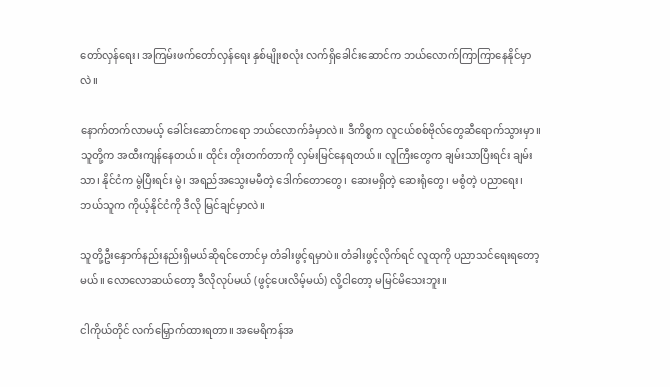တော်လှန်ရေး၊ အကြမ်းဖက်တော်လှန်ရေး နှစ်မျိုးစလုံး လက်ရှိခေါင်းဆောင်က ဘယ်လောက်ကြာကြာနေနိုင်မှာလဲ။

နောက်တက်လာမယ့် ခေါင်းဆောင်ကရော ဘယ်လောက်ခံမှာလဲ။ ဒီကိစ္စက လူငယ်စစ်ဗိုလ်တွေဆီရောက်သွားမှာ။ သူတို့က အထီးကျန်နေတယ်။ ထိုင်း တိုးတက်တာကို လှမ်းမြင်နေရတယ်။ လူကြီးတွေက ချမ်းသာပြီးရင်း ချမ်းသာ၊ နိုင်ငံက မွဲပြီးရင်း မွဲ၊ အရည်အသွေးမမီတဲ့ ဒေါက်တောတွေ၊ ဆေးမရှိတဲ့ ဆေးရုံတွေ၊ မစွံတဲ့ ပညာရေး၊ ဘယ်သူက ကိုယ့်နိုင်ငံကို ဒီလို မြင်ချင်မှာလဲ။

သူတို့ဦးနှောက်နည်းနည်းရှိမယ်ဆိုရင်တောင်မှ တံခါးဖွင့်ရမှာပဲ။ တံခါးဖွင့်လိုက်ရင် လူထုကို ပညာသင်ရေးရတော့မယ်။ လောလောဆယ်တော့ ဒီလိုလုပ်မယ် (ဖွင့်ပေးလိမ့်မယ်) လို့ငါတော့ မမြင်မိသေးဘူး။

ငါကိုယ်တိုင် လက်မြှောက်ထားရတာ။ အမေရိကန်အ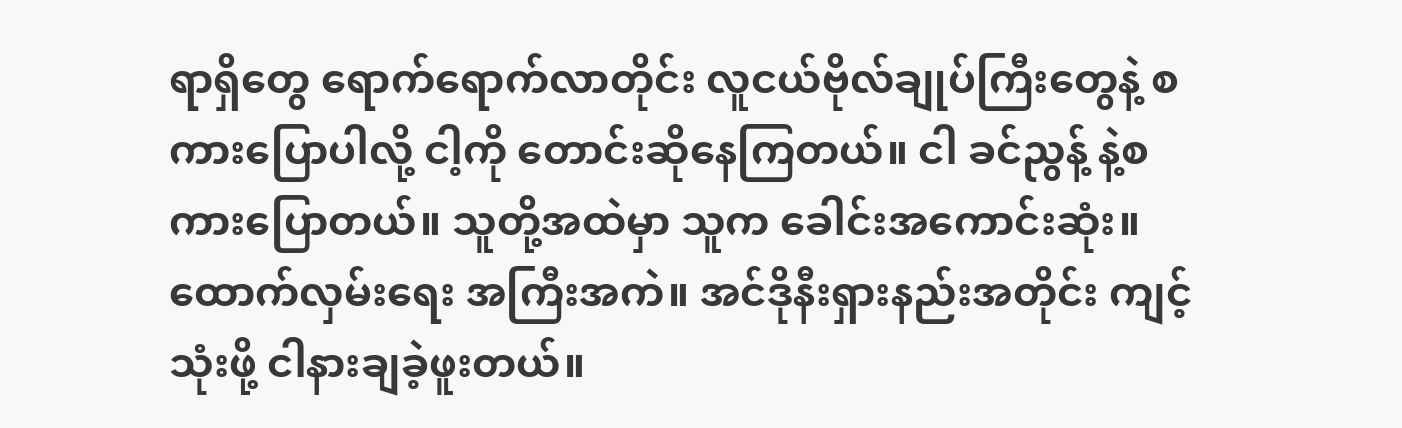ရာရှိတွေ ရောက်ရောက်လာတိုင်း လူငယ်ဗိုလ်ချုပ်ကြီးတွေနဲ့ စကားပြောပါလို့ ငါ့ကို တောင်းဆိုနေကြတယ်။ ငါ ခင်ညွန့် နဲ့စကားပြောတယ်။ သူတို့အထဲမှာ သူက ခေါင်းအကောင်းဆုံး။ ထောက်လှမ်းရေး အကြီးအကဲ။ အင်ဒိုနီးရှားနည်းအတိုင်း ကျင့်သုံးဖို့ ငါနားချခဲ့ဖူးတယ်။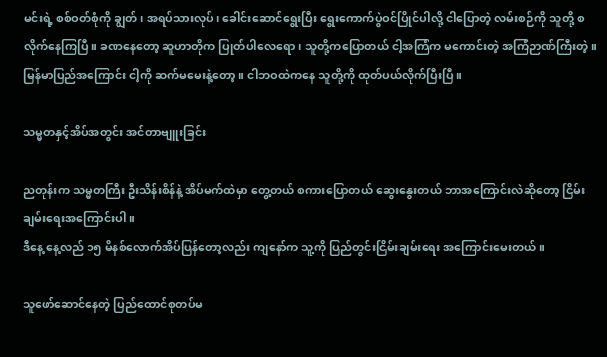မင်းရဲ့ စစ်ဝတ်စုံကို ချွတ်၊ အရပ်သားလုပ်၊ ခေါင်းဆောင်ရွေးပြီး ရွေးကောက်ပွဲဝင်ပြိုင်ပါလို့ ငါပြောတဲ့ လမ်းစဉ်ကို သူတို့ စလိုက်နေကြပြီ။ ခဏနေတော့ ဆူဟာတိုက ပြုတ်ပါလေရော၊ သူတို့ကပြောတယ် ငါ့အကြံက မကောင်းတဲ့ အကြံဉာဏ်ကြီးတဲ့။ မြန်မာပြည်အကြောင်း ငါ့ကို ဆက်မမေးနဲ့တော့။ ငါဘဝထဲကနေ သူတို့ကို ထုတ်ပယ်လိုက်ပြီးပြီ။

သမ္မတနှင့်အိပ်အတွင်း အင်တာဗျူးခြင်း

ညတုန်းက သမ္မတကြီး ဦးသိန်းစိန်နဲ့ အိပ်မက်ထဲမှာ တွေ့တယ် စကားပြောတယ် ဆွေးနွေးတယ် ဘာအကြောင်းလဲဆိုတော့ ငြိမ်းချမ်းရေးအကြောင်းပါ။
ဒီနေ့ နေ့လည် ၁၅ မိနစ်လောက်အိပ်ပြန်တော့လည်း ကျနော်က သူ့ကို ပြည်တွင်းငြိမ်းချမ်းရေး အကြောင်းမေးတယ်။

သူဖော်ဆောင်နေတဲ့ ပြည်ထောင်စုတပ်မ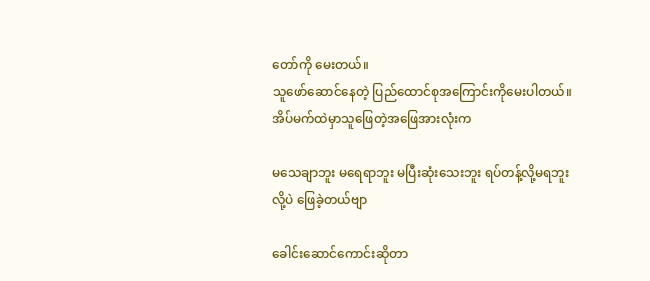တော်ကို မေးတယ်။
သူဖော်ဆောင်နေတဲ့ ပြည်ထောင်စုအကြောင်းကိုမေးပါတယ်။
အိပ်မက်ထဲမှာသူဖြေတဲ့အဖြေအားလုံးက

မသေချာဘူး မရေရာဘူး မပြီးဆုံးသေးဘူး ရပ်တန့်လို့မရဘူး
လို့ပဲ ဖြေခဲ့တယ်ဗျာ

ခေါင်းဆောင်ကောင်းဆိုတာ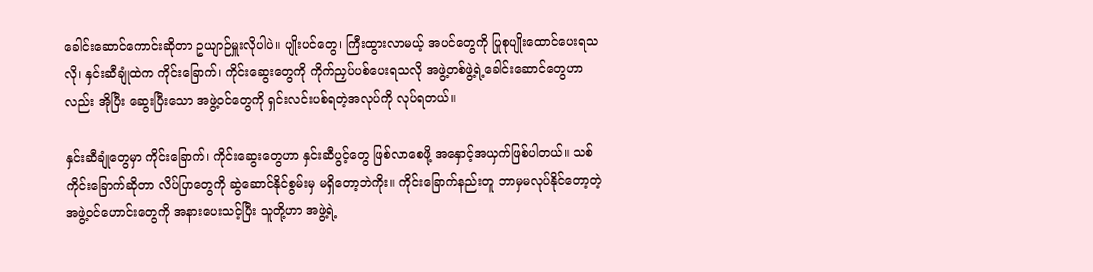ခေါင်းဆောင်ကောင်းဆိုတာ ဥယျာဉ်မှူးလိုပါပဲ။ ပျိုးပင်တွေ၊ ကြီးထွားလာမယ့် အပင်တွေကို ပြုစုပျိုးထောင်ပေးရသလို၊ နှင်းဆီချုံထဲက ကိုင်းခြောက်၊ ကိုင်းဆွေးတွေကို ကိုက်ညှပ်ပစ်ပေးရသလို အဖွဲ့တစ်ဖွဲ့ရဲ့ခေါင်းဆောင်တွေဟာလည်း အိုပြီး ဆွေးပြီးသော အဖွဲ့ဝင်တွေကို ရှင်းလင်းပစ်ရတဲ့အလုပ်ကို လုပ်ရတယ်။

နှင်းဆီချုံတွေမှာ ကိုင်းခြောက်၊ ကိုင်းဆွေးတွေဟာ နှင်းဆီပွင့်တွေ ဖြစ်လာစေဖို့ အနှောင့်အယှက်ဖြစ်ပါတယ်။ သစ်ကိုင်းခြောက်ဆိုတာ လိပ်ပြာတွေကို ဆွဲဆောင်နိုင်စွမ်းမှ မရှိတော့ဘဲကိုး။ ကိုင်းခြောက်နည်းတူ ဘာမှမလုပ်နိုင်တော့တဲ့အဖွဲ့ဝင်ဟောင်းတွေကို အနားပေးသင့်ပြီး သူတို့ဟာ အဖွဲ့ရဲ့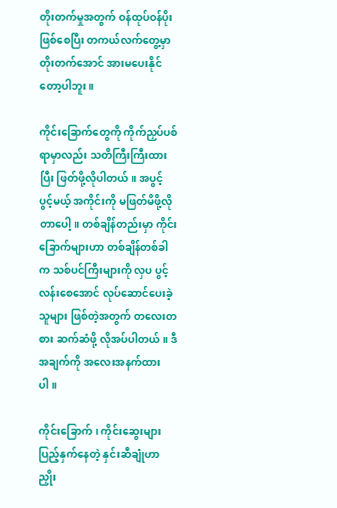တိုးတက်မှုအတွက် ဝန်ထုပ်ဝန်ပိုးဖြစ်စေပြီး တကယ်လက်တွေ့မှာ တိုးတက်အောင် အားမပေးနိုင်တော့ပါဘူး။

ကိုင်းခြောက်တွေကို ကိုက်ညှပ်ပစ်ရာမှာလည်း သတိကြီးကြီးထားပြီး ဖြတ်ဖို့လိုပါတယ်။ အပွင့် ပွင့်မယ့် အကိုင်းကို မဖြတ်မိဖို့လိုတာပေါ့။ တစ်ချိန်တည်းမှာ ကိုင်းခြောက်များဟာ တစ်ချိန်တစ်ခါက သစ်ပင်ကြီးများကို လှပ ပွင့်လန်းစေအောင် လုပ်ဆောင်ပေးခဲ့သူများ ဖြစ်တဲ့အတွက် တလေးတစား ဆက်ဆံဖို့ လိုအပ်ပါတယ်။ ဒီအချက်ကို အလေးအနက်ထားပါ။

ကိုင်းခြောက်၊ ကိုင်းဆွေးများ ပြည့်နှက်နေတဲ့ နှင်းဆီချုံဟာ ညှိုး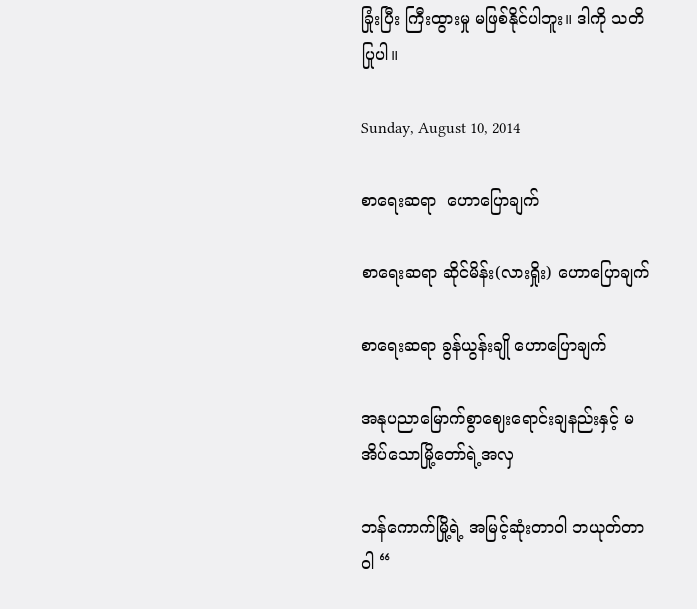ခြုံးပြီး ကြီးထွားမှု မဖြစ်နိုင်ပါဘူး။ ဒါကို သတိပြုပါ။

Sunday, August 10, 2014

စာရေးဆရာ  ဟောပြောချက်

စာရေးဆရာ ဆိုင်မိန်း(လားရှိုး) ဟောပြောချက်

စာရေးဆရာ ခွန်ယွန်းချို ဟောပြောချက်

အနုပညာမြောက်စွာဈေးရောင်းချနည်းနှင့် မအိပ်သောမြို့တော်ရဲ့အလှ

ဘန်ကောက်မြို့ရဲ့ အမြင့်ဆုံးတာဝါ ဘယုတ်တာဝါ “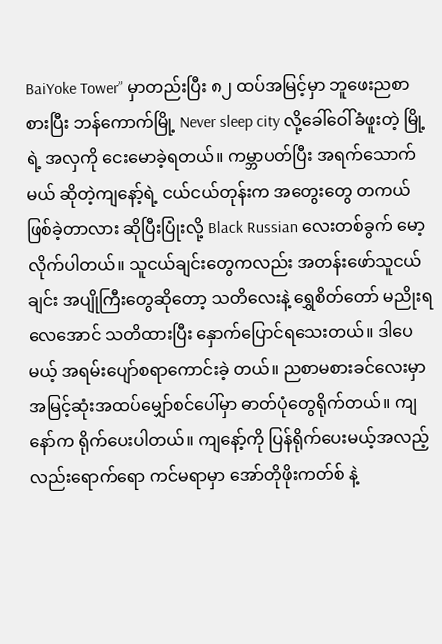BaiYoke Tower” မှာတည်းပြီး ၈၂ ထပ်အမြင့်မှာ ဘူဖေးညစာစားပြီး ဘန်ကောက်မြို့ Never sleep city လို့ခေါ်ဝေါ်ခံဖူးတဲ့ မြို့ရဲ့ အလှကို ငေးမောခဲ့ရတယ်။ ကမ္ဘာပတ်ပြီး အရက်သောက်မယ် ဆိုတဲ့ကျနော့်ရဲ့ ငယ်ငယ်တုန်းက အတွေးတွေ တကယ်ဖြစ်ခဲ့တာလား ဆိုပြီးပြုံးလို့ Black Russian လေးတစ်ခွက် မော့လိုက်ပါတယ်။ သူငယ်ချင်းတွေကလည်း အတန်းဖော်သူငယ်ချင်း အပျိုကြီးတွေဆိုတော့ သတိလေးနဲ့ ရွှေစိတ်တော် မညိုးရလေအောင် သတိထားပြီး နှောက်ပြောင်ရသေးတယ်။ ဒါပေမယ့် အရမ်းပျော်စရာကောင်းခဲ့ တယ်။ ညစာမစားခင်လေးမှာ အမြင့်ဆုံးအထပ်မျှော်စင်ပေါ်မှာ ဓာတ်ပုံတွေရိုက်တယ်။ ကျနော်က ရိုက်ပေးပါတယ်။ ကျနော့်ကို ပြန်ရိုက်ပေးမယ့်အလည့်လည်းရောက်ရော ကင်မရာမှာ အော်တိုဖိုးကတ်စ် နဲ့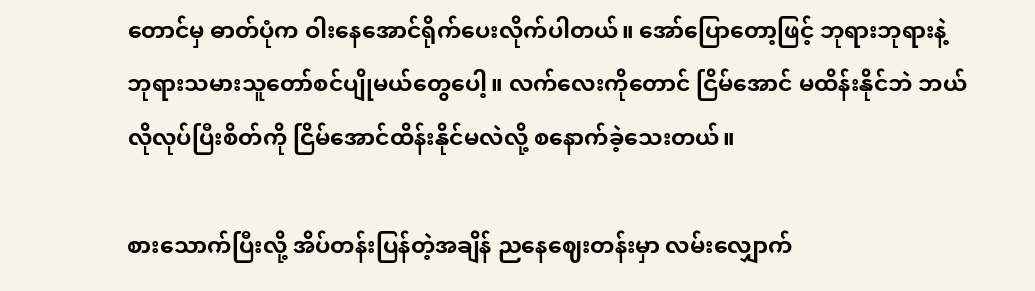တောင်မှ ဓာတ်ပုံက ဝါးနေအောင်ရိုက်ပေးလိုက်ပါတယ်။ အော်ပြောတော့ဖြင့် ဘုရားဘုရားနဲ့ ဘုရားသမားသူတော်စင်ပျိုမယ်တွေပေါ့။ လက်လေးကိုတောင် ငြိမ်အောင် မထိန်းနိုင်ဘဲ ဘယ်လိုလုပ်ပြီးစိတ်ကို ငြိမ်အောင်ထိန်းနိုင်မလဲလို့ စနောက်ခဲ့သေးတယ်။

စားသောက်ပြီးလို့ အိပ်တန်းပြန်တဲ့အချိန် ညနေဈေးတန်းမှာ လမ်းလျှောက်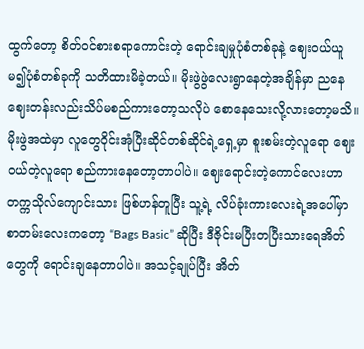ထွက်တော့ စိတ်ဝင်စားစရာကောင်းတဲ့ ရောင်းချမှုပုံစံတစ်ခုနဲ့ ဈေးဝယ်ယူမ၍ပုံစံတစ်ခုကို သတိထားမိခဲ့တယ်။ မိုးဖွဲဖွဲလေးရွာနေတဲ့အချိန်မှာ ညနေဈေးတန်းလည်းသိပ်မစည်ကားတော့သလိုပဲ စောနေသေးလို့လားတော့မသိ။ မိုးဖွဲအထဲမှာ လူတွေဝိုင်းအုံပြီးဆိုင်တစ်ဆိုင်ရဲ့ရှေ့မှာ စူးစမ်းတဲ့လူရော ဈေးဝယ်တဲ့လူရော စည်ကားနေတော့တာပါပဲ။ ဈေးရောင်းတဲ့ကောင်လေးဟာ တက္ကသိုလ်ကျောင်းသား ဖြစ်ဟန်တူပြီး သူ့ရဲ့ လိပ်ခုံးကားလေးရဲ့အပေါ်မှာ စာတမ်းလေးကတော့ “Bags Basic” ဆိုပြီး ဒီဇိုင်းမပြီးတပြီးသားရေအိတ်တွေကို ရောင်းချနေတာပါပဲ။ အသင့်ချုပ်ပြီး အိတ်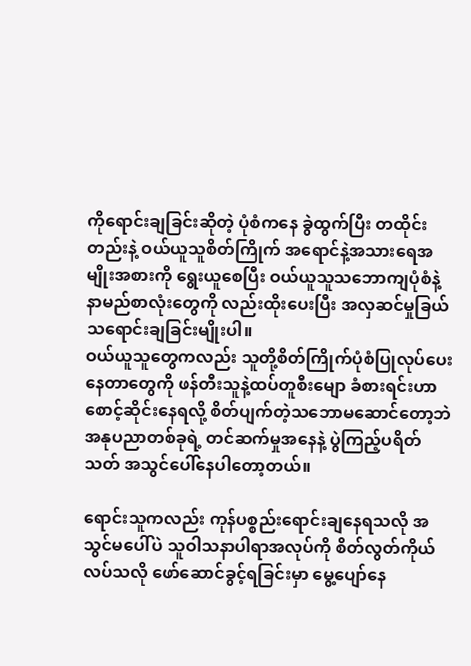ကိုရောင်းချခြင်းဆိုတဲ့ ပုံစံကနေ ခွဲထွက်ပြီး တထိုင်းတည်းနဲ့ ဝယ်ယူသူစိတ်ကြိုက် အရောင်နဲ့အသားရေအမျိုးအစားကို ရွေးယူစေပြီး ဝယ်ယူသူသဘောကျပုံစံနဲ့ နာမည်စာလုံးတွေကို လည်းထိုးပေးပြီး အလှဆင်မှုခြယ်သရောင်းချခြင်းမျိုးပါ။
ဝယ်ယူသူတွေကလည်း သူတို့စိတ်ကြိုက်ပုံစံပြုလုပ်ပေးနေတာတွေကို ဖန်တီးသူနဲ့ထပ်တူစီးမျော ခံစားရင်းဟာ စောင့်ဆိုင်းနေရလို့ စိတ်ပျက်တဲ့သဘောမဆောင်တော့ဘဲ အနုပညာတစ်ခုရဲ့ တင်ဆက်မှုအနေနဲ့ ပွဲကြည့်ပရိတ်သတ် အသွင်ပေါ်နေပါတော့တယ်။

ရောင်းသူကလည်း ကုန်ပစ္စည်းရောင်းချနေရသလို အသွင်မပေါ်ပဲ သူဝါသနာပါရာအလုပ်ကို စိတ်လွတ်ကိုယ်လပ်သလို ဖော်ဆောင်ခွင့်ရခြင်းမှာ မွေ့ပျော်နေ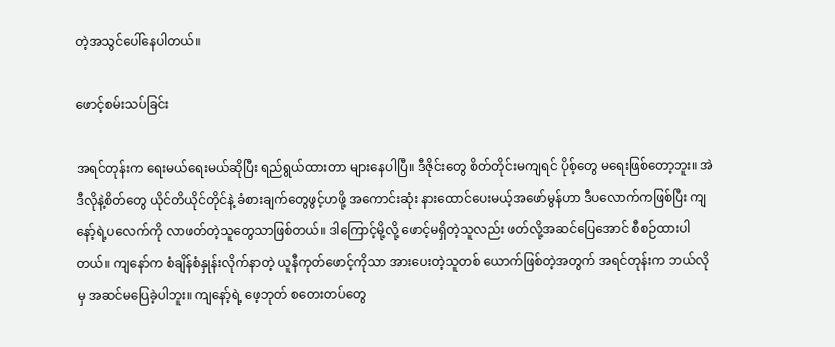တဲ့အသွင်ပေါ်နေပါတယ်။

ဖောင့်စမ်းသပ်ခြင်း

အရင်တုန်းက ရေးမယ်ရေးမယ်ဆိုပြီး ရည်ရွယ်ထားတာ များနေပါပြီ။ ဒီဇိုင်းတွေ စိတ်တိုင်းမကျရင် ပိုစ့်တွေ မရေးဖြစ်တော့ဘူး။ အဲဒီလိုနဲ့စိတ်တွေ ယိုင်တိယိုင်တိုင်နဲ့ ခံစားချက်တွေဖွင့်ဟဖို့ အကောင်းဆုံး နားထောင်ပေးမယ့်အဖော်မွန်ဟာ ဒီပလောက်ကဖြစ်ပြီး ကျနော့်ရဲ့ပလေက်ကို လာဖတ်တဲ့သူတွေသာဖြစ်တယ်။ ဒါကြောင့်မို့လို့ ဖောင့်မရှိတဲ့သူလည်း ဖတ်လို့အဆင်ပြေအောင် စီစဉ်ထားပါတယ်။ ကျနော်က စံချိန်စံနှုန်းလိုက်နာတဲ့ ယူနီကုတ်ဖောင့်ကိုသာ အားပေးတဲ့သူတစ် ယောက်ဖြစ်တဲ့အတွက် အရင်တုန်းက ဘယ်လိုမှ အဆင်မပြေခဲ့ပါဘူး။ ကျနော့်ရဲ့ ဖေ့ဘုတ် စတေးတပ်တွေ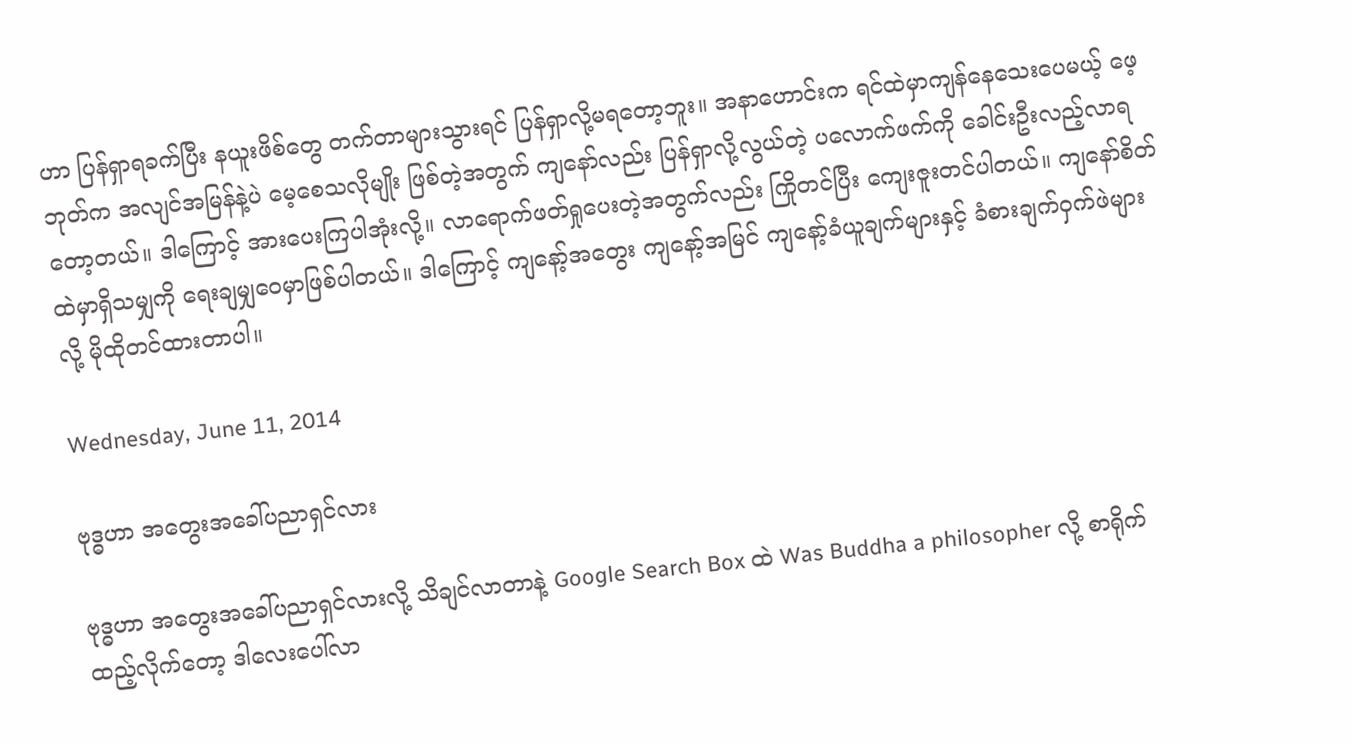ဟာ ပြန်ရှာရခက်ပြီး နယူးဖိစ်တွေ တက်တာများသွားရင် ပြန်ရှာလို့မရတော့ဘူး။ အနာဟောင်းက ရင်ထဲမှာကျန်နေသေးပေမယ့် ဖေ့ဘုတ်က အလျင်အမြန်နဲ့ပဲ မေ့စေသလိုမျိုး ဖြစ်တဲ့အတွက် ကျနော်လည်း ပြန်ရှာလို့လွယ်တဲ့ ပလောက်ဖက်ကို ခေါင်းဦးလည့်လာရတော့တယ်။ ဒါကြောင့် အားပေးကြပါအုံးလို့။ လာရောက်ဖတ်ရှုပေးတဲ့အတွက်လည်း ကြိုတင်ပြီး ကျေးဇူးတင်ပါတယ်။ ကျနော်စိတ်ထဲမှာရှိသမျှကို ရေးချမျှဝေမှာဖြစ်ပါတယ်။ ဒါကြောင့် ကျနော့်အတွေး ကျနော့်အမြင် ကျနော့်ခံယူချက်များနှင့် ခံစားချက်ဝှက်ဖဲများ လို့ မိုထိုတင်ထားတာပါ။

Wednesday, June 11, 2014

ဗုဒ္ဓဟာ အတွေးအခေါ်ပညာရှင်လား

ဗုဒ္ဓဟာ အတွေးအခေါ်ပညာရှင်လားလို့ သိချင်လာတာနဲ့ Google Search Box ထဲ Was Buddha a philosopher လို့ စာရိုက်ထည့်လိုက်တော့ ဒါလေးပေါ်လာ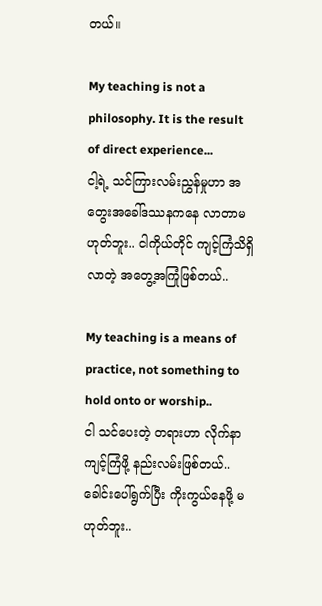တယ်။

My teaching is not a philosophy. It is the result of direct experience...
ငါ့ရဲ့ သင်ကြားလမ်းညွှန်မှုဟာ အတွေးအခေါ်ဒဿနကနေ လာတာမဟုတ်ဘူး.. ငါကိုယ်တိုင် ကျင့်ကြံသိရှိလာတဲ့ အတွေ့အကြုံဖြစ်တယ်..

My teaching is a means of practice, not something to hold onto or worship..
ငါ သင်ပေးတဲ့ တရားဟာ လိုက်နာကျင့်ကြံဖို့ နည်းလမ်းဖြစ်တယ်.. ခေါင်းပေါ်ရွက်ပြီး ကိုးကွယ်နေဖို့ မဟုတ်ဘူး..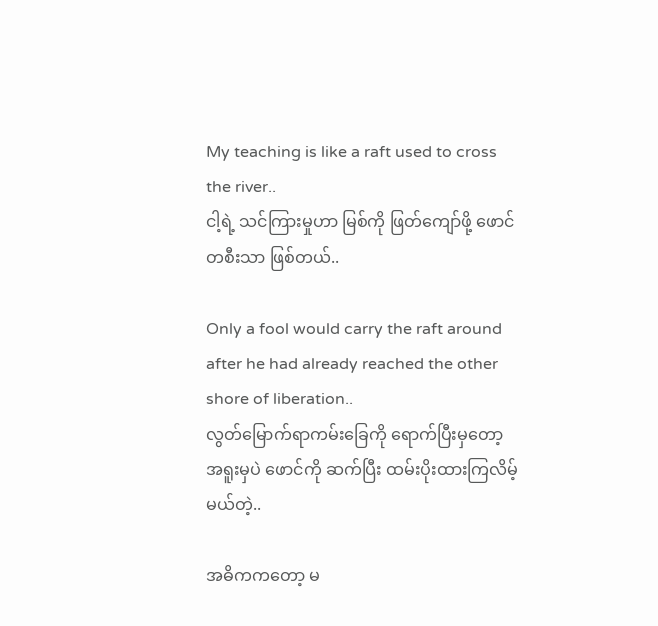My teaching is like a raft used to cross the river..
ငါ့ရဲ့ သင်ကြားမှုဟာ မြစ်ကို ဖြတ်ကျော်ဖို့ ဖောင်တစီးသာ ဖြစ်တယ်..

Only a fool would carry the raft around after he had already reached the other shore of liberation..
လွတ်မြောက်ရာကမ်းခြေကို ရောက်ပြီးမှတော့ အရူးမှပဲ ဖောင်ကို ဆက်ပြီး ထမ်းပိုးထားကြလိမ့်မယ်တဲ့..

အဓိကကတော့ မ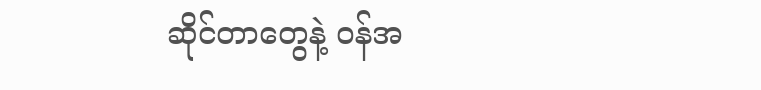ဆိုင်တာတွေနဲ့ ဝန်အ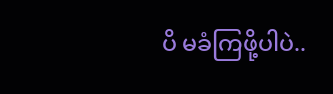ပိ မခံကြဖို့ပါပဲ..